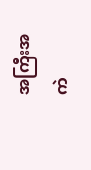အကြီးအကဲ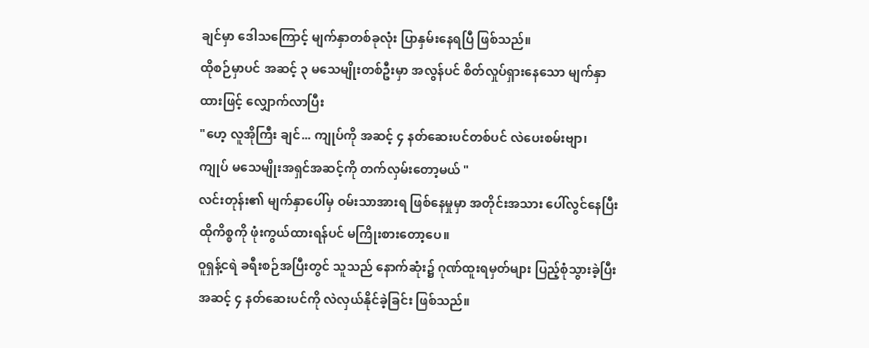ချင်မှာ ဒေါသကြောင့် မျက်နှာတစ်ခုလုံး ပြာနှမ်းနေရပြီ ဖြစ်သည်။
ထိုစဉ်မှာပင် အဆင့် ၃ မသေမျိုးတစ်ဦးမှာ အလွန်ပင် စိတ်လှုပ်ရှားနေသော မျက်နှာထားဖြင့် လျှောက်လာပြီး
"ဟေ့ လူအိုကြီး ချင်... ကျုပ်ကို အဆင့် ၄ နတ်ဆေးပင်တစ်ပင် လဲပေးစမ်းဗျာ၊ ကျုပ် မသေမျိုးအရှင်အဆင့်ကို တက်လှမ်းတော့မယ် "
လင်းတုန်း၏ မျက်နှာပေါ်မှ ဝမ်းသာအားရ ဖြစ်နေမှုမှာ အတိုင်းအသား ပေါ်လွင်နေပြီး ထိုကိစ္စကို ဖုံးကွယ်ထားရန်ပင် မကြိုးစားတော့ပေ။
ဝူရှန့်ငရဲ ခရီးစဉ်အပြီးတွင် သူသည် နောက်ဆုံး၌ ဂုဏ်ထူးရမှတ်များ ပြည့်စုံသွားခဲ့ပြီး အဆင့် ၄ နတ်ဆေးပင်ကို လဲလှယ်နိုင်ခဲ့ခြင်း ဖြစ်သည်။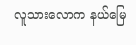လူသားလောက နယ်မြေ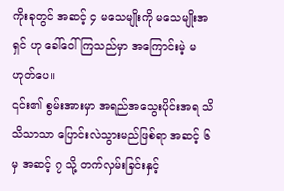ကိုးခုတွင် အဆင့် ၄ မသေမျိုးကို မသေမျိုးအရှင် ဟု ခေါ်ဝေါ်ကြသည်မှာ အကြောင်းမဲ့ မဟုတ်ပေ။
၎င်း၏ စွမ်းအားမှာ အရည်အသွေးပိုင်းအရ သိသိသာသာ ပြောင်းလဲသွားမည်ဖြစ်ရာ အဆင့် ၆ မှ အဆင့် ၇ သို့ တက်လှမ်းခြင်းနှင့်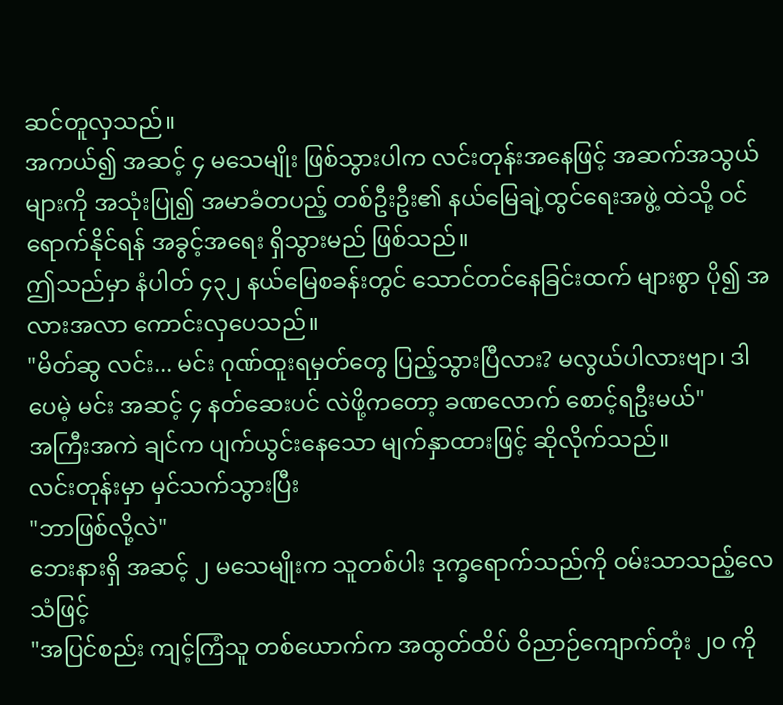ဆင်တူလှသည်။
အကယ်၍ အဆင့် ၄ မသေမျိုး ဖြစ်သွားပါက လင်းတုန်းအနေဖြင့် အဆက်အသွယ်များကို အသုံးပြု၍ အမာခံတပည့် တစ်ဦးဦး၏ နယ်မြေချဲ့ထွင်ရေးအဖွဲ့ ထဲသို့ ဝင်ရောက်နိုင်ရန် အခွင့်အရေး ရှိသွားမည် ဖြစ်သည်။
ဤသည်မှာ နံပါတ် ၄၃၂ နယ်မြေစခန်းတွင် သောင်တင်နေခြင်းထက် များစွာ ပို၍ အလားအလာ ကောင်းလှပေသည်။
"မိတ်ဆွ လင်း... မင်း ဂုဏ်ထူးရမှတ်တွေ ပြည့်သွားပြီလား? မလွယ်ပါလားဗျာ၊ ဒါပေမဲ့ မင်း အဆင့် ၄ နတ်ဆေးပင် လဲဖို့ကတော့ ခဏလောက် စောင့်ရဦးမယ်"
အကြီးအကဲ ချင်က ပျက်ယွင်းနေသော မျက်နှာထားဖြင့် ဆိုလိုက်သည်။
လင်းတုန်းမှာ မှင်သက်သွားပြီး
"ဘာဖြစ်လို့လဲ"
ဘေးနားရှိ အဆင့် ၂ မသေမျိုးက သူတစ်ပါး ဒုက္ခရောက်သည်ကို ဝမ်းသာသည့်လေသံဖြင့်
"အပြင်စည်း ကျင့်ကြံသူ တစ်ယောက်က အထွတ်ထိပ် ဝိညာဉ်ကျောက်တုံး ၂၀ ကို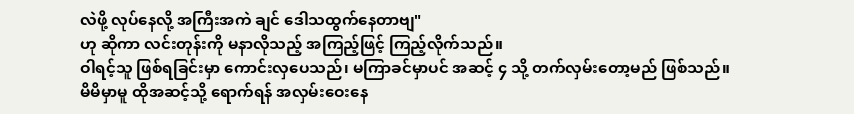လဲဖို့ လုပ်နေလို့ အကြီးအကဲ ချင် ဒေါသထွက်နေတာဗျ"
ဟု ဆိုကာ လင်းတုန်းကို မနာလိုသည့် အကြည့်ဖြင့် ကြည့်လိုက်သည်။
ဝါရင့်သူ ဖြစ်ရခြင်းမှာ ကောင်းလှပေသည်၊ မကြာခင်မှာပင် အဆင့် ၄ သို့ တက်လှမ်းတော့မည် ဖြစ်သည်။
မိမိမှာမူ ထိုအဆင့်သို့ ရောက်ရန် အလှမ်းဝေးနေ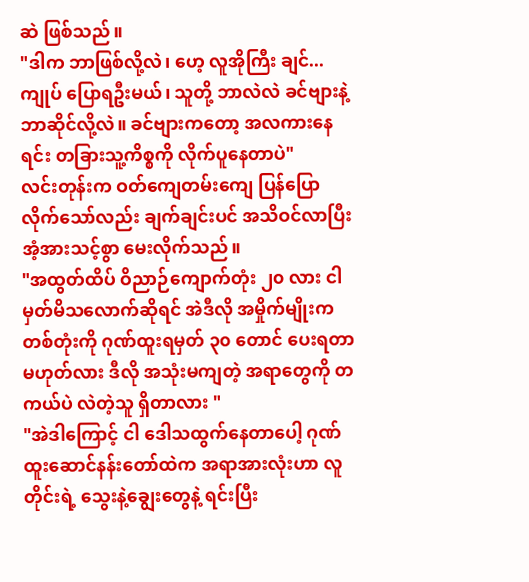ဆဲ ဖြစ်သည်။
"ဒါက ဘာဖြစ်လို့လဲ၊ ဟေ့ လူအိုကြီး ချင်... ကျုပ် ပြောရဦးမယ်၊ သူတို့ ဘာလဲလဲ ခင်ဗျားနဲ့ ဘာဆိုင်လို့လဲ။ ခင်ဗျားကတော့ အလကားနေရင်း တခြားသူ့ကိစ္စကို လိုက်ပူနေတာပဲ"
လင်းတုန်းက ဝတ်ကျေတမ်းကျေ ပြန်ပြောလိုက်သော်လည်း ချက်ချင်းပင် အသိဝင်လာပြီး အံ့အားသင့်စွာ မေးလိုက်သည်။
"အထွတ်ထိပ် ဝိညာဉ်ကျောက်တုံး ၂၀ လား ငါမှတ်မိသလောက်ဆိုရင် အဲဒီလို အမှိုက်မျိုးက တစ်တုံးကို ဂုဏ်ထူးရမှတ် ၃၀ တောင် ပေးရတာ မဟုတ်လား ဒီလို အသုံးမကျတဲ့ အရာတွေကို တကယ်ပဲ လဲတဲ့သူ ရှိတာလား "
"အဲဒါကြောင့် ငါ ဒေါသထွက်နေတာပေါ့ ဂုဏ်ထူးဆောင်နန်းတော်ထဲက အရာအားလုံးဟာ လူတိုင်းရဲ့ သွေးနဲ့ချွေးတွေနဲ့ ရင်းပြီး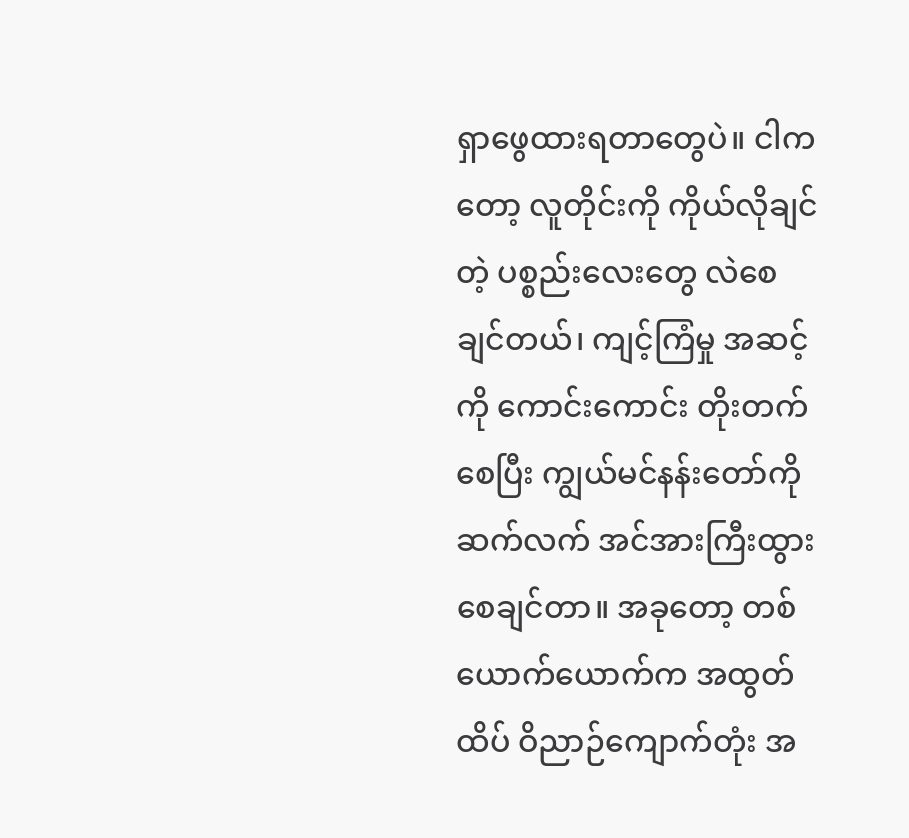ရှာဖွေထားရတာတွေပဲ။ ငါကတော့ လူတိုင်းကို ကိုယ်လိုချင်တဲ့ ပစ္စည်းလေးတွေ လဲစေချင်တယ်၊ ကျင့်ကြံမှု အဆင့်ကို ကောင်းကောင်း တိုးတက်စေပြီး ကျွယ်မင်နန်းတော်ကို ဆက်လက် အင်အားကြီးထွားစေချင်တာ။ အခုတော့ တစ်ယောက်ယောက်က အထွတ်ထိပ် ဝိညာဉ်ကျောက်တုံး အ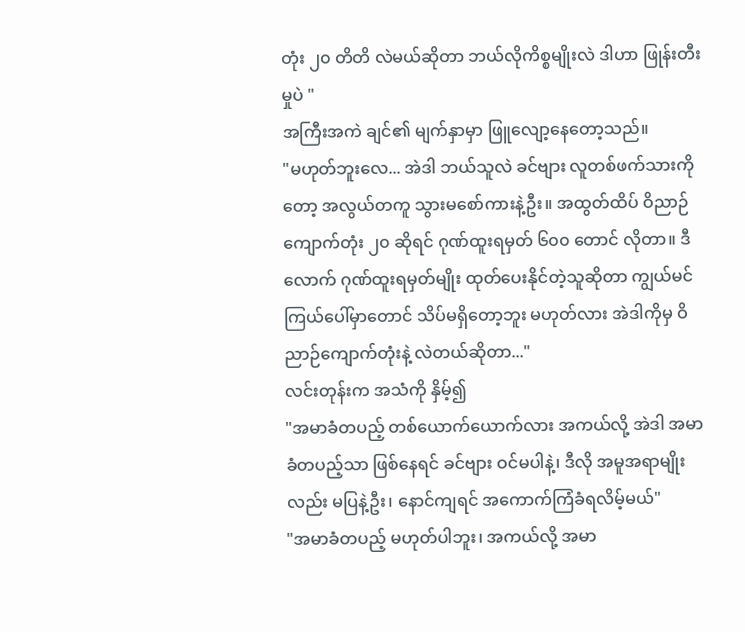တုံး ၂၀ တိတိ လဲမယ်ဆိုတာ ဘယ်လိုကိစ္စမျိုးလဲ ဒါဟာ ဖြုန်းတီးမှုပဲ "
အကြီးအကဲ ချင်၏ မျက်နှာမှာ ဖြူလျော့နေတော့သည်။
"မဟုတ်ဘူးလေ... အဲဒါ ဘယ်သူလဲ ခင်ဗျား လူတစ်ဖက်သားကိုတော့ အလွယ်တကူ သွားမစော်ကားနဲ့ဦး။ အထွတ်ထိပ် ဝိညာဉ်ကျောက်တုံး ၂၀ ဆိုရင် ဂုဏ်ထူးရမှတ် ၆၀၀ တောင် လိုတာ။ ဒီလောက် ဂုဏ်ထူးရမှတ်မျိုး ထုတ်ပေးနိုင်တဲ့သူဆိုတာ ကျွယ်မင်ကြယ်ပေါ်မှာတောင် သိပ်မရှိတော့ဘူး မဟုတ်လား အဲဒါကိုမှ ဝိညာဉ်ကျောက်တုံးနဲ့ လဲတယ်ဆိုတာ..."
လင်းတုန်းက အသံကို နှိမ့်၍
"အမာခံတပည့် တစ်ယောက်ယောက်လား အကယ်လို့ အဲဒါ အမာခံတပည့်သာ ဖြစ်နေရင် ခင်ဗျား ဝင်မပါနဲ့၊ ဒီလို အမူအရာမျိုးလည်း မပြနဲ့ဦး၊ နောင်ကျရင် အကောက်ကြံခံရလိမ့်မယ်"
"အမာခံတပည့် မဟုတ်ပါဘူး၊ အကယ်လို့ အမာ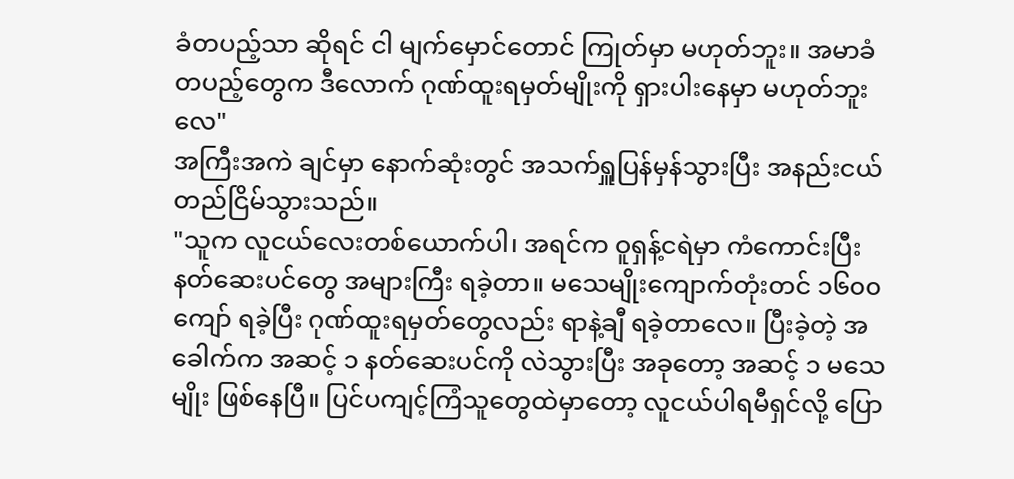ခံတပည့်သာ ဆိုရင် ငါ မျက်မှောင်တောင် ကြုတ်မှာ မဟုတ်ဘူး။ အမာခံတပည့်တွေက ဒီလောက် ဂုဏ်ထူးရမှတ်မျိုးကို ရှားပါးနေမှာ မဟုတ်ဘူးလေ"
အကြီးအကဲ ချင်မှာ နောက်ဆုံးတွင် အသက်ရှူပြန်မှန်သွားပြီး အနည်းငယ် တည်ငြိမ်သွားသည်။
"သူက လူငယ်လေးတစ်ယောက်ပါ၊ အရင်က ဝူရှန့်ငရဲမှာ ကံကောင်းပြီး နတ်ဆေးပင်တွေ အများကြီး ရခဲ့တာ။ မသေမျိုးကျောက်တုံးတင် ၁၆၀၀ ကျော် ရခဲ့ပြီး ဂုဏ်ထူးရမှတ်တွေလည်း ရာနဲ့ချီ ရခဲ့တာလေ။ ပြီးခဲ့တဲ့ အခေါက်က အဆင့် ၁ နတ်ဆေးပင်ကို လဲသွားပြီး အခုတော့ အဆင့် ၁ မသေမျိုး ဖြစ်နေပြီ။ ပြင်ပကျင့်ကြံသူတွေထဲမှာတော့ လူငယ်ပါရမီရှင်လို့ ပြော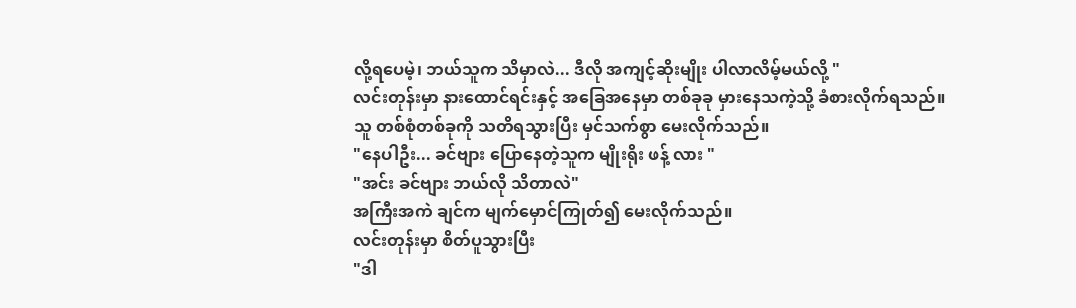လို့ရပေမဲ့၊ ဘယ်သူက သိမှာလဲ... ဒီလို အကျင့်ဆိုးမျိုး ပါလာလိမ့်မယ်လို့ "
လင်းတုန်းမှာ နားထောင်ရင်းနှင့် အခြေအနေမှာ တစ်ခုခု မှားနေသကဲ့သို့ ခံစားလိုက်ရသည်။
သူ တစ်စုံတစ်ခုကို သတိရသွားပြီး မှင်သက်စွာ မေးလိုက်သည်။
"နေပါဦး... ခင်ဗျား ပြောနေတဲ့သူက မျိုးရိုး ဖန့် လား "
"အင်း ခင်ဗျား ဘယ်လို သိတာလဲ"
အကြီးအကဲ ချင်က မျက်မှောင်ကြုတ်၍ မေးလိုက်သည်။
လင်းတုန်းမှာ စိတ်ပူသွားပြီး
"ဒါ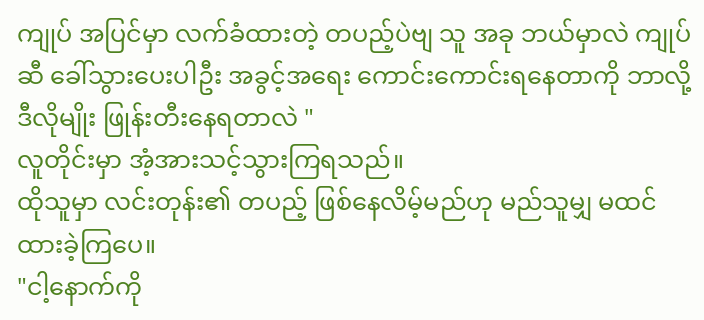ကျုပ် အပြင်မှာ လက်ခံထားတဲ့ တပည့်ပဲဗျ သူ အခု ဘယ်မှာလဲ ကျုပ်ဆီ ခေါ်သွားပေးပါဦး အခွင့်အရေး ကောင်းကောင်းရနေတာကို ဘာလို့ ဒီလိုမျိုး ဖြုန်းတီးနေရတာလဲ "
လူတိုင်းမှာ အံ့အားသင့်သွားကြရသည်။
ထိုသူမှာ လင်းတုန်း၏ တပည့် ဖြစ်နေလိမ့်မည်ဟု မည်သူမျှ မထင်ထားခဲ့ကြပေ။
"ငါ့နောက်ကို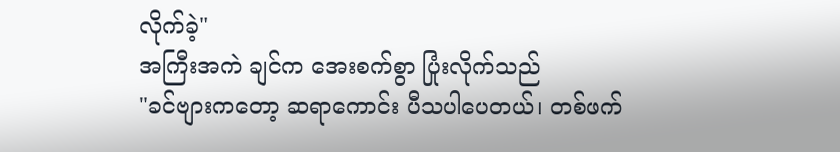လိုက်ခဲ့"
အကြီးအကဲ ချင်က အေးစက်စွာ ပြုံးလိုက်သည်
"ခင်ဗျားကတော့ ဆရာကောင်း ပီသပါပေတယ်၊ တစ်ဖက်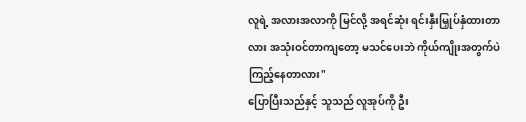လူရဲ့ အလားအလာကို မြင်လို့ အရင်ဆုံး ရင်းနှီးမြှုပ်နှံထားတာလား အသုံးဝင်တာကျတော့ မသင်ပေးဘဲ ကိုယ်ကျိုးအတွက်ပဲ ကြည့်နေတာလား"
ပြောပြီးသည်နှင့် သူသည် လူအုပ်ကို ဦး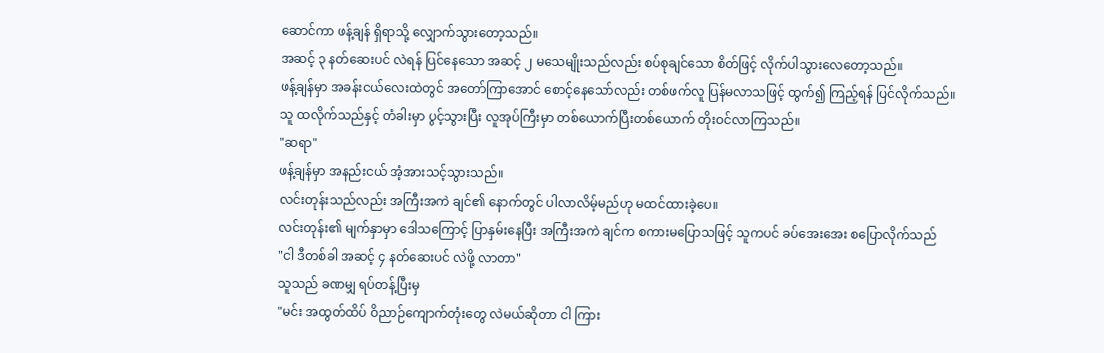ဆောင်ကာ ဖန့်ချန် ရှိရာသို့ လျှောက်သွားတော့သည်။
အဆင့် ၃ နတ်ဆေးပင် လဲရန် ပြင်နေသော အဆင့် ၂ မသေမျိုးသည်လည်း စပ်စုချင်သော စိတ်ဖြင့် လိုက်ပါသွားလေတော့သည်။
ဖန့်ချန်မှာ အခန်းငယ်လေးထဲတွင် အတော်ကြာအောင် စောင့်နေသော်လည်း တစ်ဖက်လူ ပြန်မလာသဖြင့် ထွက်၍ ကြည့်ရန် ပြင်လိုက်သည်။
သူ ထလိုက်သည်နှင့် တံခါးမှာ ပွင့်သွားပြီး လူအုပ်ကြီးမှာ တစ်ယောက်ပြီးတစ်ယောက် တိုးဝင်လာကြသည်။
"ဆရာ"
ဖန့်ချန်မှာ အနည်းငယ် အံ့အားသင့်သွားသည်။
လင်းတုန်းသည်လည်း အကြီးအကဲ ချင်၏ နောက်တွင် ပါလာလိမ့်မည်ဟု မထင်ထားခဲ့ပေ။
လင်းတုန်း၏ မျက်နှာမှာ ဒေါသကြောင့် ပြာနှမ်းနေပြီး အကြီးအကဲ ချင်က စကားမပြောသဖြင့် သူကပင် ခပ်အေးအေး စပြောလိုက်သည်
"ငါ ဒီတစ်ခါ အဆင့် ၄ နတ်ဆေးပင် လဲဖို့ လာတာ"
သူသည် ခဏမျှ ရပ်တန့်ပြီးမှ
"မင်း အထွတ်ထိပ် ဝိညာဉ်ကျောက်တုံးတွေ လဲမယ်ဆိုတာ ငါ ကြား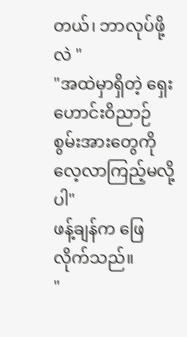တယ်၊ ဘာလုပ်ဖို့လဲ "
"အထဲမှာရှိတဲ့ ရှေးဟောင်းဝိညာဉ်စွမ်းအားတွေကို လေ့လာကြည့်မလို့ပါ"
ဖန့်ချန်က ဖြေလိုက်သည်။
"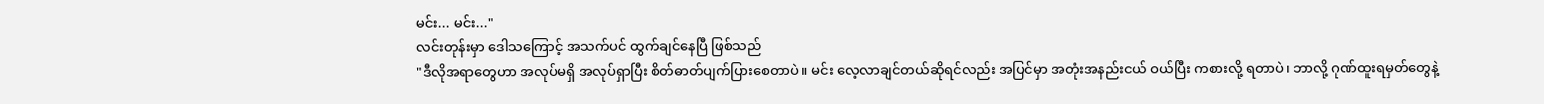မင်း... မင်း..."
လင်းတုန်းမှာ ဒေါသကြောင့် အသက်ပင် ထွက်ချင်နေပြီ ဖြစ်သည်
"ဒီလိုအရာတွေဟာ အလုပ်မရှိ အလုပ်ရှာပြီး စိတ်ဓာတ်ပျက်ပြားစေတာပဲ။ မင်း လေ့လာချင်တယ်ဆိုရင်လည်း အပြင်မှာ အတုံးအနည်းငယ် ဝယ်ပြီး ကစားလို့ ရတာပဲ၊ ဘာလို့ ဂုဏ်ထူးရမှတ်တွေနဲ့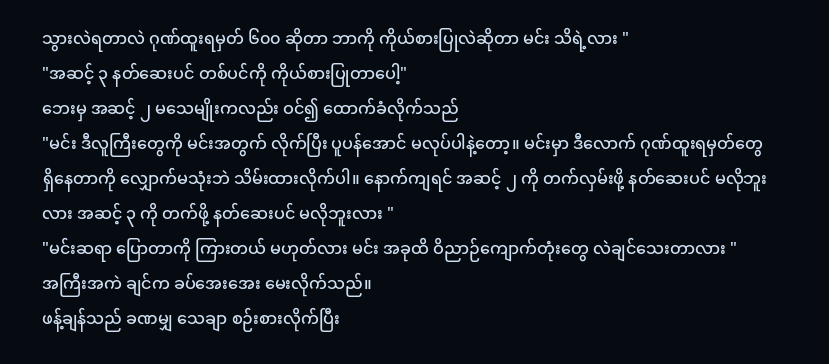သွားလဲရတာလဲ ဂုဏ်ထူးရမှတ် ၆၀၀ ဆိုတာ ဘာကို ကိုယ်စားပြုလဲဆိုတာ မင်း သိရဲ့လား "
"အဆင့် ၃ နတ်ဆေးပင် တစ်ပင်ကို ကိုယ်စားပြုတာပေါ့"
ဘေးမှ အဆင့် ၂ မသေမျိုးကလည်း ဝင်၍ ထောက်ခံလိုက်သည်
"မင်း ဒီလူကြီးတွေကို မင်းအတွက် လိုက်ပြီး ပူပန်အောင် မလုပ်ပါနဲ့တော့။ မင်းမှာ ဒီလောက် ဂုဏ်ထူးရမှတ်တွေ ရှိနေတာကို လျှောက်မသုံးဘဲ သိမ်းထားလိုက်ပါ။ နောက်ကျရင် အဆင့် ၂ ကို တက်လှမ်းဖို့ နတ်ဆေးပင် မလိုဘူးလား အဆင့် ၃ ကို တက်ဖို့ နတ်ဆေးပင် မလိုဘူးလား "
"မင်းဆရာ ပြောတာကို ကြားတယ် မဟုတ်လား မင်း အခုထိ ဝိညာဉ်ကျောက်တုံးတွေ လဲချင်သေးတာလား "
အကြီးအကဲ ချင်က ခပ်အေးအေး မေးလိုက်သည်။
ဖန့်ချန်သည် ခဏမျှ သေချာ စဉ်းစားလိုက်ပြီး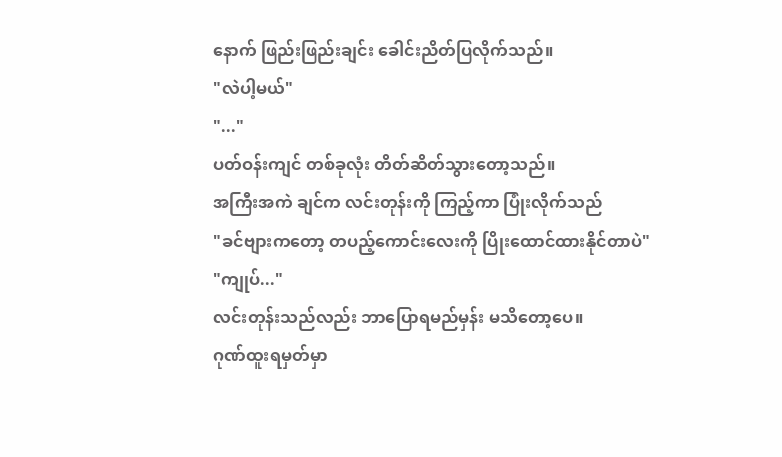နောက် ဖြည်းဖြည်းချင်း ခေါင်းညိတ်ပြလိုက်သည်။
"လဲပါ့မယ်"
"..."
ပတ်ဝန်းကျင် တစ်ခုလုံး တိတ်ဆိတ်သွားတော့သည်။
အကြီးအကဲ ချင်က လင်းတုန်းကို ကြည့်ကာ ပြုံးလိုက်သည်
"ခင်ဗျားကတော့ တပည့်ကောင်းလေးကို ပြိုးထောင်ထားနိုင်တာပဲ"
"ကျုပ်..."
လင်းတုန်းသည်လည်း ဘာပြောရမည်မှန်း မသိတော့ပေ။
ဂုဏ်ထူးရမှတ်မှာ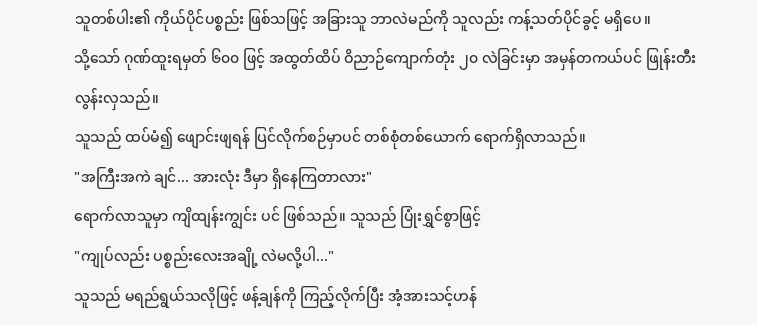သူတစ်ပါး၏ ကိုယ်ပိုင်ပစ္စည်း ဖြစ်သဖြင့် အခြားသူ ဘာလဲမည်ကို သူလည်း ကန့်သတ်ပိုင်ခွင့် မရှိပေ။
သို့သော် ဂုဏ်ထူးရမှတ် ၆၀၀ ဖြင့် အထွတ်ထိပ် ဝိညာဉ်ကျောက်တုံး ၂၀ လဲခြင်းမှာ အမှန်တကယ်ပင် ဖြုန်းတီးလွန်းလှသည်။
သူသည် ထပ်မံ၍ ဖျောင်းဖျရန် ပြင်လိုက်စဉ်မှာပင် တစ်စုံတစ်ယောက် ရောက်ရှိလာသည်။
"အကြီးအကဲ ချင်... အားလုံး ဒီမှာ ရှိနေကြတာလား"
ရောက်လာသူမှာ ကျိထျန်းကျွင်း ပင် ဖြစ်သည်။ သူသည် ပြုံးရွှင်စွာဖြင့်
"ကျုပ်လည်း ပစ္စည်းလေးအချို့ လဲမလို့ပါ..."
သူသည် မရည်ရွယ်သလိုဖြင့် ဖန့်ချန်ကို ကြည့်လိုက်ပြီး အံ့အားသင့်ဟန်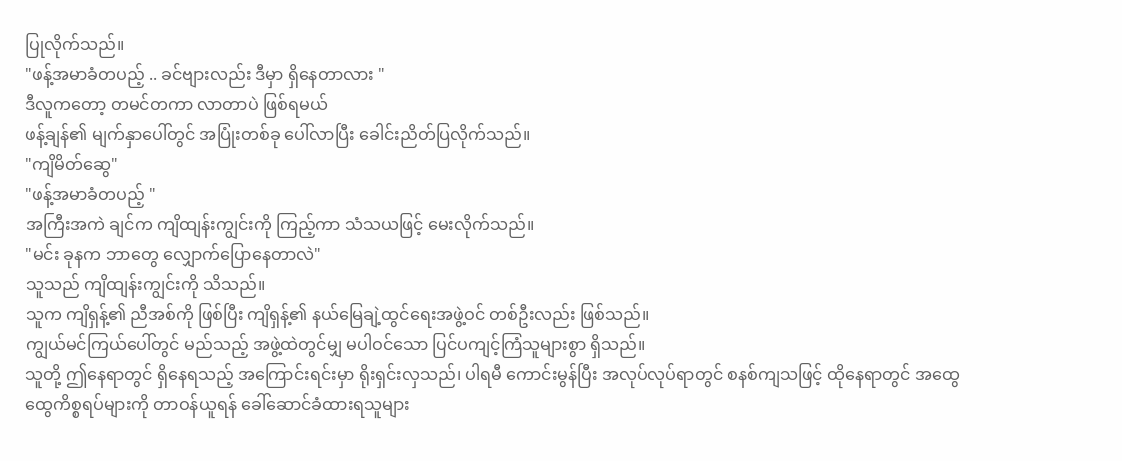ပြုလိုက်သည်။
"ဖန့်အမာခံတပည့် .. ခင်ဗျားလည်း ဒီမှာ ရှိနေတာလား "
ဒီလူကတော့ တမင်တကာ လာတာပဲ ဖြစ်ရမယ်
ဖန့်ချန်၏ မျက်နှာပေါ်တွင် အပြုံးတစ်ခု ပေါ်လာပြီး ခေါင်းညိတ်ပြလိုက်သည်။
"ကျိမိတ်ဆွေ"
"ဖန့်အမာခံတပည့် "
အကြီးအကဲ ချင်က ကျိထျန်းကျွင်းကို ကြည့်ကာ သံသယဖြင့် မေးလိုက်သည်။
"မင်း ခုနက ဘာတွေ လျှောက်ပြောနေတာလဲ"
သူသည် ကျိထျန်းကျွင်းကို သိသည်။
သူက ကျိရှန့်၏ ညီအစ်ကို ဖြစ်ပြီး ကျိရှန့်၏ နယ်မြေချဲ့ထွင်ရေးအဖွဲ့ဝင် တစ်ဦးလည်း ဖြစ်သည်။
ကျွယ်မင်ကြယ်ပေါ်တွင် မည်သည့် အဖွဲ့ထဲတွင်မျှ မပါဝင်သော ပြင်ပကျင့်ကြံသူများစွာ ရှိသည်။
သူတို့ ဤနေရာတွင် ရှိနေရသည့် အကြောင်းရင်းမှာ ရိုးရှင်းလှသည်၊ ပါရမီ ကောင်းမွန်ပြီး အလုပ်လုပ်ရာတွင် စနစ်ကျသဖြင့် ထိုနေရာတွင် အထွေထွေကိစ္စရပ်များကို တာဝန်ယူရန် ခေါ်ဆောင်ခံထားရသူများ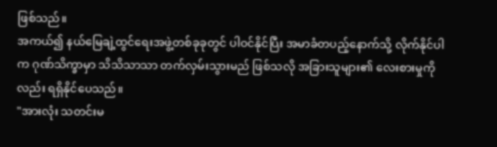ဖြစ်သည်။
အကယ်၍ နယ်မြေချဲ့ထွင်ရေးအဖွဲ့တစ်ခုခုတွင် ပါဝင်နိုင်ပြီး အမာခံတပည့်နောက်သို့ လိုက်နိုင်ပါက ဂုဏ်သိက္ခာမှာ သိသိသာသာ တက်လှမ်းသွားမည် ဖြစ်သလို အခြားသူများ၏ လေးစားမှုကိုလည်း ရရှိနိုင်ပေသည်။
"အားလုံး သတင်းမ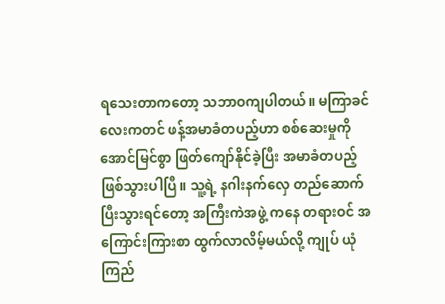ရသေးတာကတော့ သဘာဝကျပါတယ်။ မကြာခင်လေးကတင် ဖန့်အမာခံတပည့်ဟာ စစ်ဆေးမှုကို အောင်မြင်စွာ ဖြတ်ကျော်နိုင်ခဲ့ပြီး အမာခံတပည့် ဖြစ်သွားပါပြီ။ သူ့ရဲ့ နဂါးနက်လှေ တည်ဆောက်ပြီးသွားရင်တော့ အကြီးကဲအဖွဲ့ ကနေ တရားဝင် အကြောင်းကြားစာ ထွက်လာလိမ့်မယ်လို့ ကျုပ် ယုံကြည်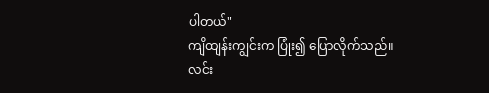ပါတယ်"
ကျိထျန်းကျွင်းက ပြုံး၍ ပြောလိုက်သည်။
လင်း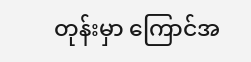တုန်းမှာ ကြောင်အ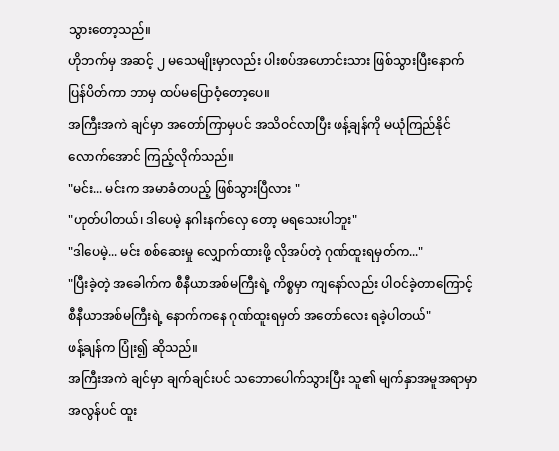သွားတော့သည်။
ဟိုဘက်မှ အဆင့် ၂ မသေမျိုးမှာလည်း ပါးစပ်အဟောင်းသား ဖြစ်သွားပြီးနောက် ပြန်ပိတ်ကာ ဘာမှ ထပ်မပြောဝံ့တော့ပေ။
အကြီးအကဲ ချင်မှာ အတော်ကြာမှပင် အသိဝင်လာပြီး ဖန့်ချန်ကို မယုံကြည်နိုင်လောက်အောင် ကြည့်လိုက်သည်။
"မင်း... မင်းက အမာခံတပည့် ဖြစ်သွားပြီလား "
"ဟုတ်ပါတယ်၊ ဒါပေမဲ့ နဂါးနက်လှေ တော့ မရသေးပါဘူး"
"ဒါပေမဲ့... မင်း စစ်ဆေးမှု လျှောက်ထားဖို့ လိုအပ်တဲ့ ဂုဏ်ထူးရမှတ်က..."
"ပြီးခဲ့တဲ့ အခေါက်က စီနီယာအစ်မကြီးရဲ့ ကိစ္စမှာ ကျနော်လည်း ပါဝင်ခဲ့တာကြောင့် စီနီယာအစ်မကြီးရဲ့ နောက်ကနေ ဂုဏ်ထူးရမှတ် အတော်လေး ရခဲ့ပါတယ်"
ဖန့်ချန်က ပြုံး၍ ဆိုသည်။
အကြီးအကဲ ချင်မှာ ချက်ချင်းပင် သဘောပေါက်သွားပြီး သူ၏ မျက်နှာအမူအရာမှာ အလွန်ပင် ထူး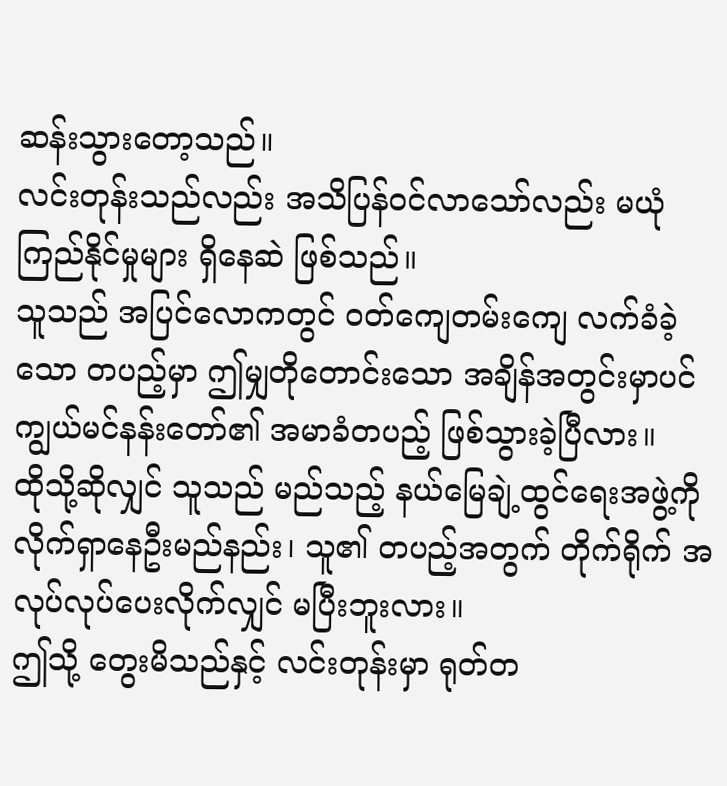ဆန်းသွားတော့သည်။
လင်းတုန်းသည်လည်း အသိပြန်ဝင်လာသော်လည်း မယုံကြည်နိုင်မှုများ ရှိနေဆဲ ဖြစ်သည်။
သူသည် အပြင်လောကတွင် ဝတ်ကျေတမ်းကျေ လက်ခံခဲ့သော တပည့်မှာ ဤမျှတိုတောင်းသော အချိန်အတွင်းမှာပင် ကျွယ်မင်နန်းတော်၏ အမာခံတပည့် ဖြစ်သွားခဲ့ပြီလား။
ထိုသို့ဆိုလျှင် သူသည် မည်သည့် နယ်မြေချဲ့ထွင်ရေးအဖွဲ့ကို လိုက်ရှာနေဦးမည်နည်း၊ သူ၏ တပည့်အတွက် တိုက်ရိုက် အလုပ်လုပ်ပေးလိုက်လျှင် မပြီးဘူးလား။
ဤသို့ တွေးမိသည်နှင့် လင်းတုန်းမှာ ရုတ်တ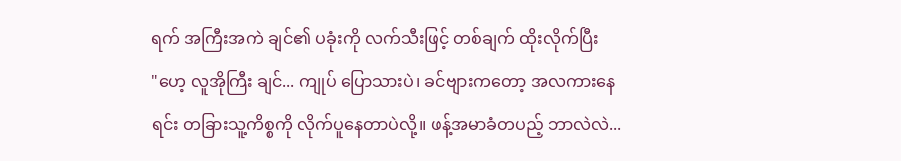ရက် အကြီးအကဲ ချင်၏ ပခုံးကို လက်သီးဖြင့် တစ်ချက် ထိုးလိုက်ပြီး
"ဟေ့ လူအိုကြီး ချင်... ကျုပ် ပြောသားပဲ၊ ခင်ဗျားကတော့ အလကားနေရင်း တခြားသူ့ကိစ္စကို လိုက်ပူနေတာပဲလို့။ ဖန့်အမာခံတပည့် ဘာလဲလဲ...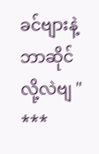ခင်ဗျားနဲ့ ဘာဆိုင်လို့လဲဗျ "
***